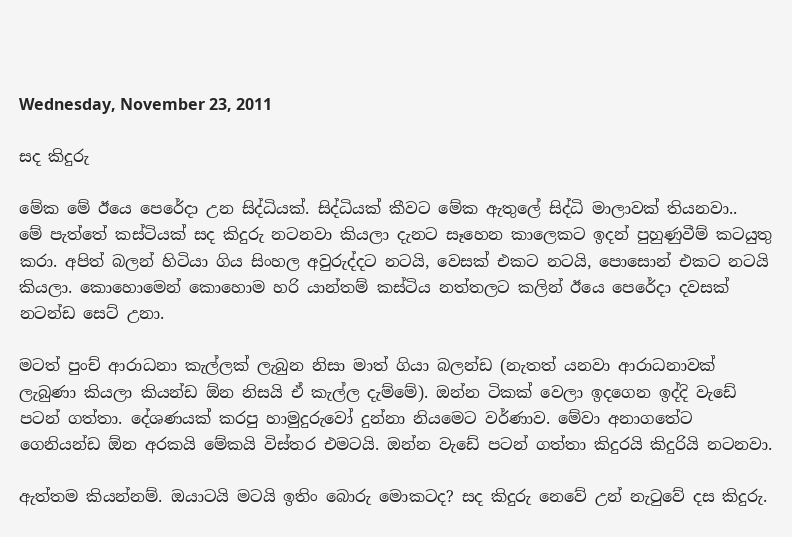Wednesday, November 23, 2011

සද කිදුරු

මේක මේ ඊයෙ පෙරේදා උන සිද්ධියක්. සිද්ධියක් කීවට මේක ඇතුලේ සිද්ධි මාලාවක් තියනවා..
මේ පැත්තේ කස්ටියක් සද කිදුරු නටනවා කියලා දැනට සෑහෙන කාලෙකට ඉදන් පුහුණුවීම් කටයුතු කරා. අපිත් බලන් හිටියා ගිය සිංහල අවුරුද්දට නටයි, වෙසක් එකට නටයි, පොසොන් එකට නටයි කියලා. කොහොමෙන් කොහොම හරි යාන්තම් කස්ටිය නත්තලට කලින් ඊයෙ පෙරේදා දවසක් නටන්ඩ සෙට් උනා.

මටත් පුංච් ආරාධනා කැල්ලක් ලැබුන නිසා මාත් ගියා බලන්ඩ (නැතත් යනවා ආරාධනාවක් ලැබුණා කියලා කියන්ඩ ඕන නිසයි ඒ කැල්ල දැම්මේ). ඔන්න ටිකක් වෙලා ඉදගෙන ඉද්දි වැඩේ පටන් ගත්තා. දේශණයක් කරපු හාමුදුරුවෝ දුන්නා නියමෙට වර්ණාව. මේවා අනාගතේට ගෙනියන්ඩ ඕන අරකයි මේකයි විස්තර එමටයි. ඔන්න වැඩේ පටන් ගත්තා කිදුරයි කිදුරියි නටනවා.

ඇත්තම කියන්නම්. ඔයාටයි මටයි ඉතිං බොරු මොකටද? සද කිදුරු නෙවේ උන් නැටුවේ දස කිදුරු.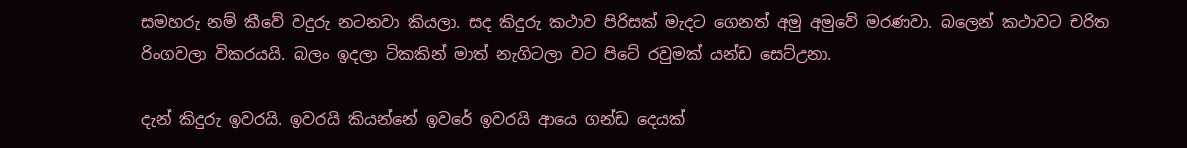සමහරු නම් කීවේ වදුරු නටනවා කියලා. සද කිදුරු කථාව පිරිසක් මැදට ගෙනත් අමු අමුවේ මරණවා. බලෙන් කථාවට චරිත රිංගවලා විකරයයි. බලං ඉදලා ටිකකින් මාත් නැගිටලා වට පිටේ රවුමක් යන්ඩ සෙට්උනා.

දැන් කිදුරු ඉවරයි. ඉවරයි කියන්නේ ඉවරේ ඉවරයි ආයෙ ගන්ඩ දෙයක්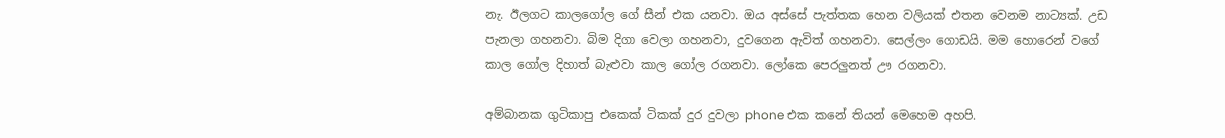නැ. ඊලගට කාලගෝල ගේ සීන් එක යනවා. ඔය අස්සේ පැත්තක හෙන වලියක් එතන වෙනම නාට්‍යක්. උඩ පැනලා ගහනවා. බිම දිගා වෙලා ගහනවා, දුවගෙන ඇවිත් ගහනවා. සෙල්ලං ගොඩයි. මම හොරෙන් වගේ කාල ගෝල දිහාත් බැළුවා කාල ගෝල රගනවා. ලෝකෙ පෙරලුනත් ඌ රගනවා.

අම්බානක ගුටිකාපු එකෙක් ටිකක් දුර දුවලා phone එක කනේ තියන් මෙහෙම අහපි.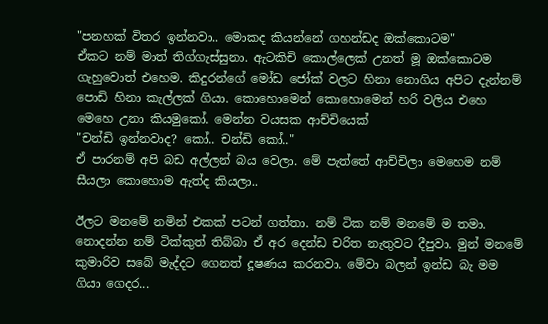"පනහක් විතර ඉන්නවා.. මොකද කියන්නේ ගහන්ඩද ඔක්කොටම"
ඒකට නම් මාත් තිග්ගැස්සුනා. ඇටකිචි කොල්ලෙක් උනත් මූ ඔක්කොටම ගැහුවොත් එහෙම. කිදුරන්ගේ මෝඩ ජෝක් වලට හිනා නොගිය අපිට දැන්නම් පොඩි හිනා කැල්ලක් ගියා. කොහොමෙන් කොහොමෙන් හරි වලිය එහෙ මෙහෙ උනා කියමුකෝ. මෙන්න වයසක ආච්චියෙක්
"චන්ඩි ඉන්නවාද? කෝ.. චන්ඩි කෝ.."
ඒ පාරනම් අපි බඩ අල්ලන් බය වෙලා. මේ පැත්තේ ආච්චිලා මෙහෙම නම් සීයලා කොහොම ඇත්ද කියලා..

ඊලට මනමේ නමින් එකක් පටන් ගත්තා. නම් ටික නම් මනමේ ම තමා. නොදන්න නම් ටික්කුත් තිබ්බා ඒ අර දෙන්ඩ චරිත නැතුවට දීපුවා. මුන් මනමේ කුමාරිව සබේ මැද්දට ගෙනත් දූෂණය කරනවා. මේවා බලන් ඉන්ඩ බැ මම ගියා ගෙදර...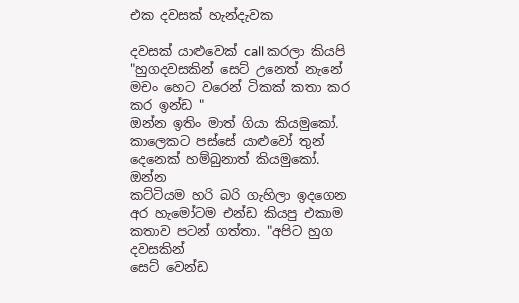එක දවසක් හැන්දැවක

දවසක් යාළුවෙක් call කරලා කියපි
"හුගදවසකින් සෙට් උනෙත් නැනේ මචං හෙට වරෙන් ටිකක් කතා කර කර ඉන්ඩ "
ඔන්න ඉතිං මාත් ගියා කියමුකෝ. කාලෙකට පස්සේ යාළුවෝ තුන් දෙනෙක් හම්බුනාත් කියමුකෝ. ඔන්න
කට්ටියම හරි බරි ගැහිලා ඉදගෙන අර හැමෝටම එන්ඩ කියපු එකාම කතාව පටන් ගත්තා. "අපිට හුග දවසකින්
සෙට් වෙන්ඩ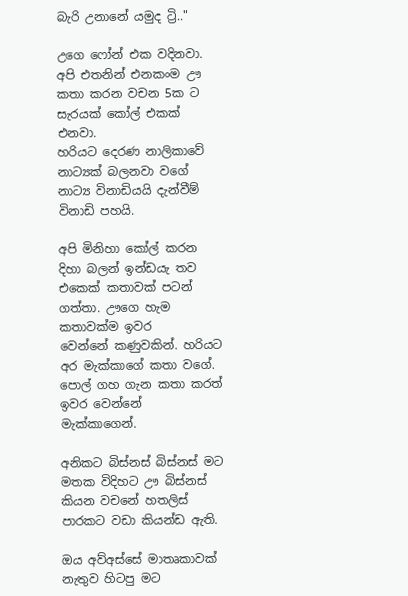බැරි උනානේ යමුද ට්‍රි.."

උගෙ ෆෝන් එක වදිනවා. අපි එතනින් එනකංම ඌ කතා කරන වචන 5ක ට සැරයක් කෝල් එකක් එනවා.
හරියට දෙරණ නාලිකාවේ නාට්‍යක් බලනවා වගේ නාට්‍ය විනාඩියයි දැන්වීම් විනාඩි පහයි.

අපි මිනිහා කෝල් කරන දිහා බලන් ඉන්ඩයැ තව එකෙක් කතාවක් පටන් ගත්තා. ඌගෙ හැම කතාවක්ම ඉවර
වෙන්නේ කණුවකින්. හරියට අර මැක්කාගේ කතා වගේ. පොල් ගහ ගැන කතා කරත් ඉවර වෙන්නේ
මැක්කාගෙන්.

අනිකට බිස්නස් බිස්නස් මට මතක විදිහට ඌ බිස්නස් කියන වචනේ හතලිස් පාරකට වඩා කියන්ඩ ඇති.

ඔය අව්අස්සේ මාතෘකාවක් නැතුව හිටපු මට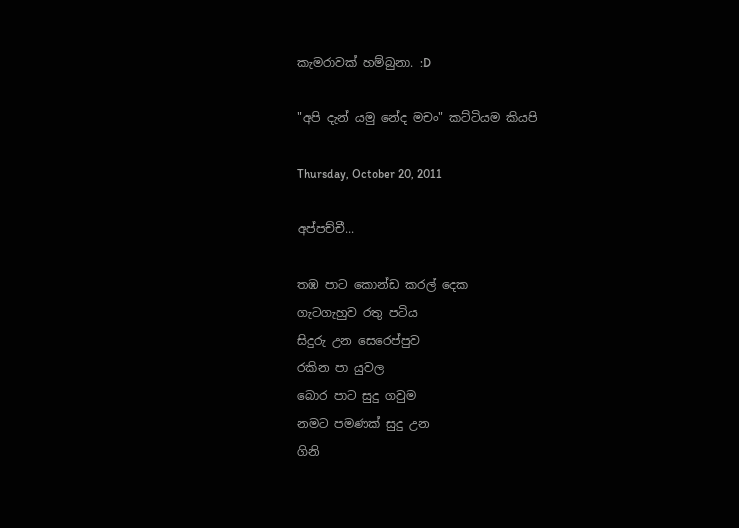කැමරාවක් හම්බුනා. :D

"අපි දැන් යමු නේද මචං" කට්ටියම කියපි

Thursday, October 20, 2011

අප්පච්චී...

තඹ පාට කොන්ඩ කරල් දෙක
ගැටගැහුව රතු පටිය
සිදුරු උන සෙරෙප්පුව
රකින පා යුවල
බොර පාට සුදු ගවුම
නමට පමණක් සුදු උන
ගිනි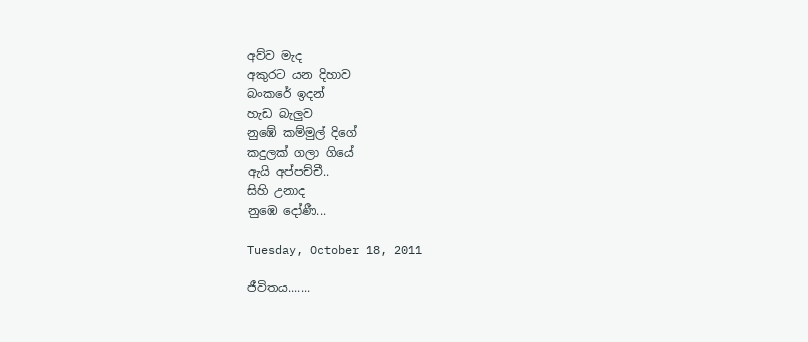අව්ව මැද
අකුරට යන දිහාව
බංකරේ ඉදන්
හැඩ බැලුව
නුඹේ කම්මුල් දිගේ
කදුලක් ගලා ගියේ
ඇයි අප්පච්චී..
සිහි උනාද
නුඹෙ දෝණී...

Tuesday, October 18, 2011

ජීවිතය.......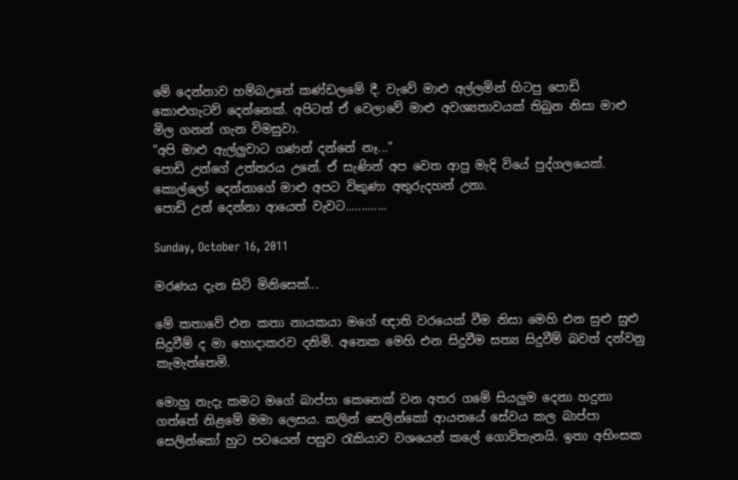මේ දෙන්නාව හම්බඋනේ කණ්ඩලමේ දී. වැවේ මාළු අල්ලමින් හිටපු පොඩි කොළුගැටව් දෙන්නෙක්. අපිටත් ඒ වෙලාවේ මාළු අවශ්‍යතාවයක් තිබුන නිසා මාළු මිල ගනන් ගැන විමසුවා.
"අපි මාළු ඇල්ලුවාට ගණන් දන්නේ නෑ..."
පොඩි උන්ගේ උත්තරය උනේ. ඒ සැණින් අප වෙත ආපු මැදි වියේ පුද්ගලයෙක්. කොල්ලෝ දෙන්නාගේ මාළු අපට විකුණා අතුරුදහන් උනා.
පොඩි උන් දෙන්නා ආයෙත් වැවට.............

Sunday, October 16, 2011

මරණය දැන සිටි මිනිසෙක්...

මේ කතාවේ එන කතා නායකයා මගේ ඥාති වරයෙක් වීම නිසා මෙහි එන සුළු සුළු සිදුවීම් ද මා හොදාකරව දනිමි. අනෙක මෙහි එන සිදුවීම සත්‍ය සිදුවීම් බවත් දන්වනු කැමැත්තෙමි.

මොහු නැදැ කමට මගේ බාප්පා කෙනෙක් වන අතර ගමේ සියලුම දෙනා හදුනා ගත්තේ නිළමේ මමා ලෙසය. කලින් සෙලින්කෝ ආයතයේ සේවය කල බාප්පා සෙලින්කෝ හුට පටයෙන් පසුව රැකියාව වශයෙන් කලේ ගොවිතැනයි. ඉතා අහිංසක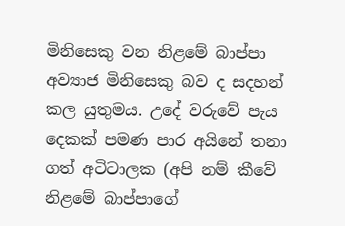මිනිසෙකු වන නිළමේ බාප්පා අව්‍යාජ මිනිසෙකු බව ද සදහන් කල යුතුමය. උදේ වරුවේ පැය දෙකක් පමණ පාර අයිනේ තනා ගත් අටිටාලක (අපි නම් කීවේ නිළමේ බාප්පාගේ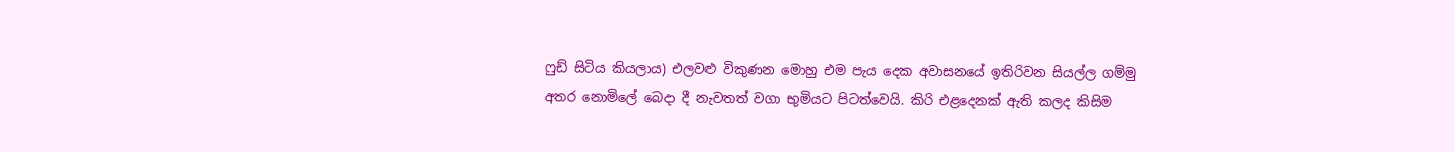ෆුඩ් සිටිය කියලාය) එලවළු විකුණන මොහු එම පැය දෙක අවාසනයේ ඉතිරිවන සියල්ල ගම්මු අතර නොමිලේ බෙදා දී නැවතත් වගා භුමියට පිටත්වෙයි. කිරි එළදෙනක් ඇති කලද කිසිම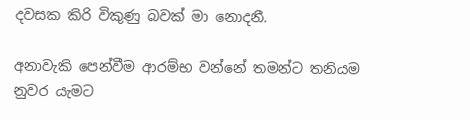දවසක කිරි විකුණු බවක් මා නොදනී.

අනාවැකි පෙන්වීම ආරම්භ වන්නේ තමන්ට තනියම නුවර යැමට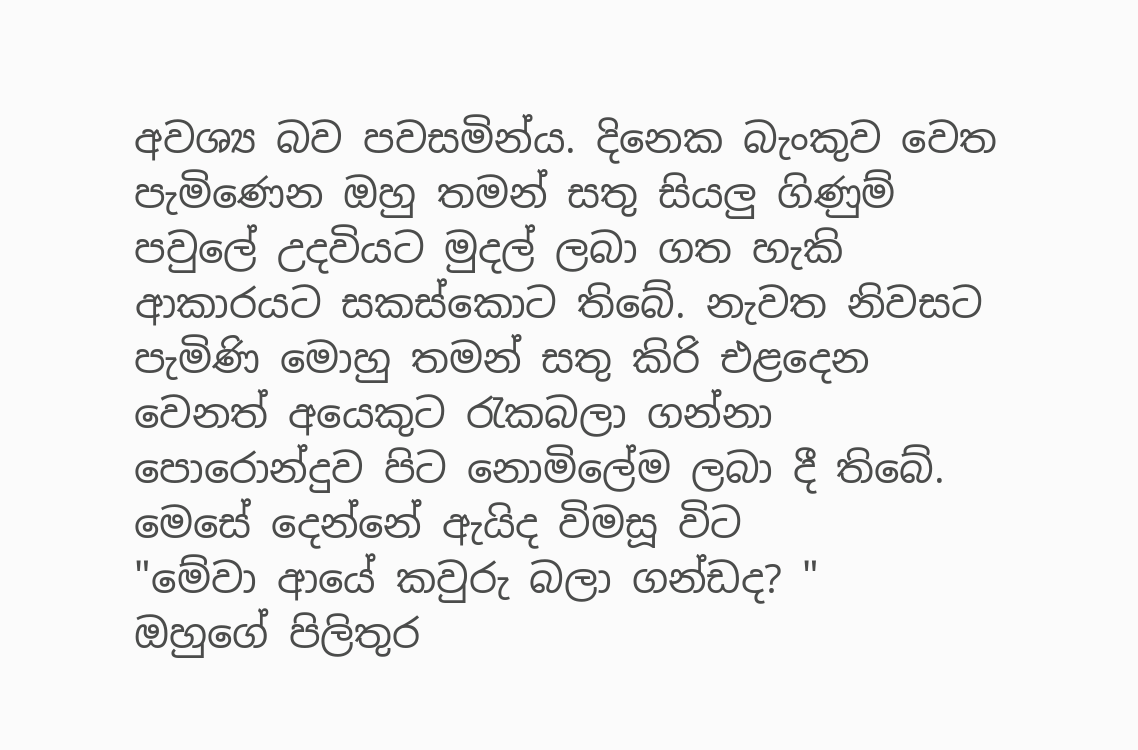අවශ්‍ය බව පවසමින්ය. දිනෙක බැංකුව වෙත පැමිණෙන ඔහු තමන් සතු සියලු ගිණුම් පවුලේ උදවියට මුදල් ලබා ගත හැකි ආකාරයට සකස්කොට තිබේ. නැවත නිවසට පැමිණි මොහු තමන් සතු කිරි එළදෙන වෙනත් අයෙකුට රැකබලා ගන්නා පොරොන්දුව පිට නොමිලේම ලබා දී තිබේ. මෙසේ දෙන්නේ ඇයිද විමසූ විට
"මේවා ආයේ කවුරු බලා ගන්ඩද? "
ඔහුගේ පිලිතුර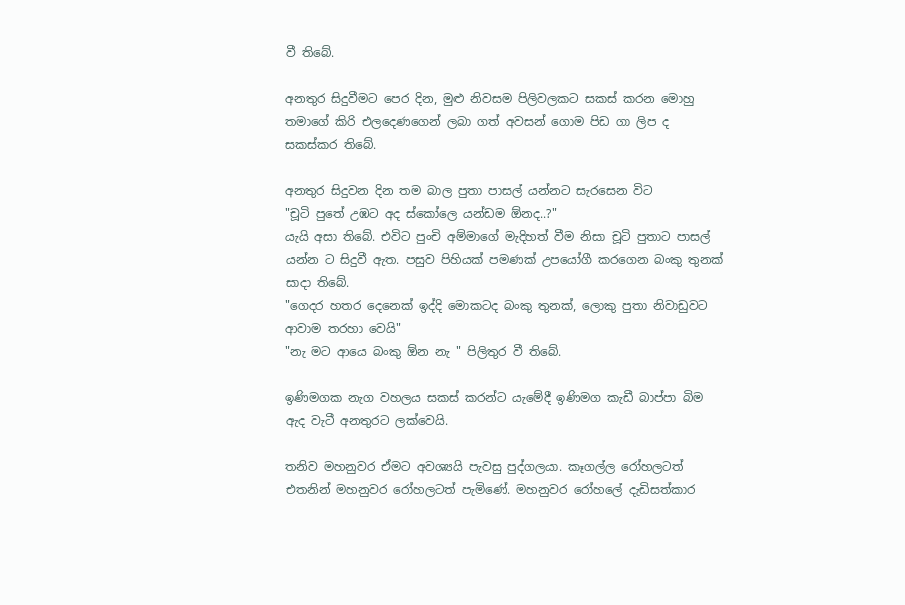වී තිබේ.

අනතුර සිදුවීමට පෙර දින, මුළු නිවසම පිලිවලකට සකස් කරන මොහු තමාගේ කිරි එලදෙණගෙන් ලබා ගත් අවසන් ගොම පිඩ ගා ලිප ද සකස්කර තිබේ.

අනතුර සිදුවන දින තම බාල පුතා පාසල් යන්නට සැරසෙන විට
"චූටි පුතේ උඹට අද ස්කෝලෙ යන්ඩම ඕනද..?"
යැයි අසා තිබේ. එවිට පුංචි අම්මාගේ මැදිහත් වීම නිසා චූටි පුතාට පාසල් යන්න ට සිදුවී ඇත. පසුව පිහියක් පමණක් උපයෝගී කරගෙන බංකු තුනක් සාදා තිබේ.
"ගෙදර හතර දෙනෙක් ඉද්දි මොකටද බංකු තුනක්, ලොකු පුතා නිවාඩුවට ආවාම තරහා වෙයි"
"නැ මට ආයෙ බංකු ඕන නැ " පිලිතුර වී තිබේ.

ඉණිමගක නැග වහලය සකස් කරන්ට යැමේදී ඉණිමග කැඩී බාප්පා බිම ඇද වැටී අනතුරට ලක්වෙයි.

තනිව මහනුවර ඒමට අවශ්‍යයි පැවසු පුද්ගලයා. කෑගල්ල රෝහලටත් එතනින් මහනුවර රෝහලටත් පැමිණේ. මහනුවර රෝහලේ දැඩිසත්කාර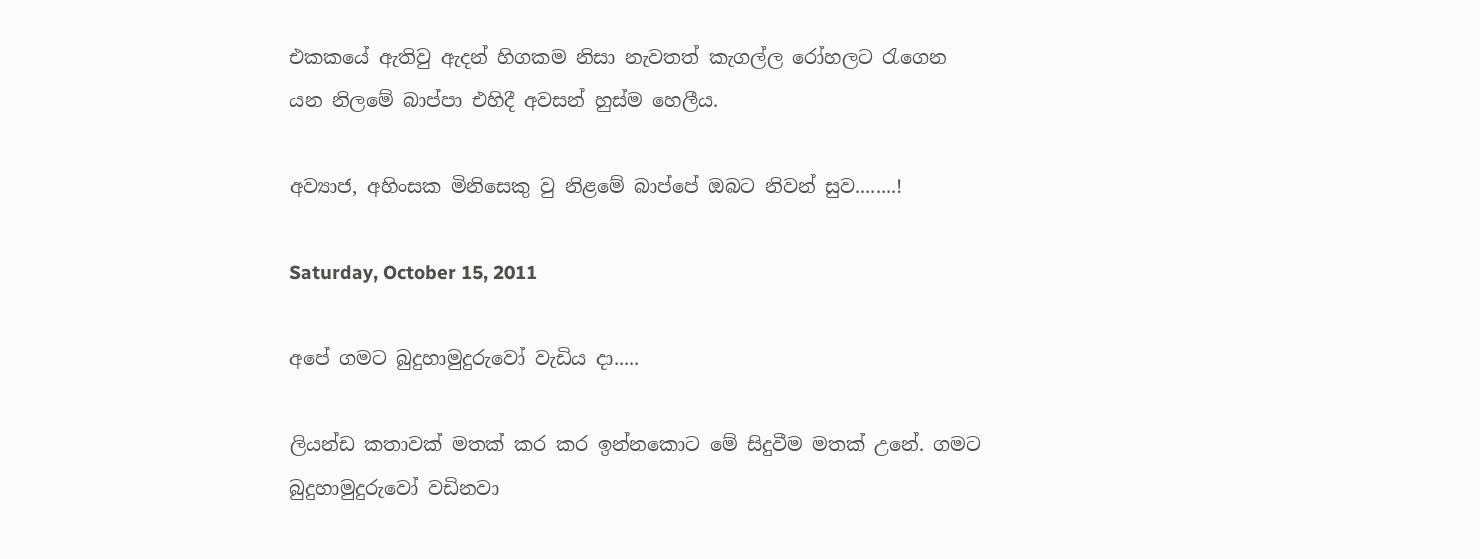එකකයේ ඇතිවු ඇදන් හිගකම නිසා නැවතත් කැගල්ල රෝහලට රැගෙන යන නිලමේ බාප්පා එහිදී අවසන් හුස්ම හෙලීය.

අව්‍යාජ, අහිංසක මිනිසෙකු වු නිළමේ බාප්පේ ඔබට නිවන් සුව........!

Saturday, October 15, 2011

අපේ ගමට බුදුහාමුදුරුවෝ වැඩිය දා.....

ලියන්ඩ කතාවක් මතක් කර කර ඉන්නකොට මේ සිදුවීම මතක් උනේ. ගමට බුදුහාමුදුරුවෝ වඩිනවා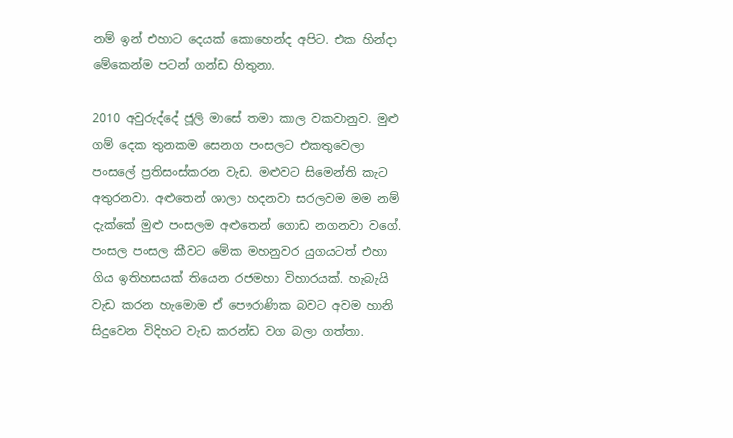නම් ඉන් එහාට දෙයක් කොහෙන්ද අපිට. එක හින්දා මේකෙන්ම පටන් ගන්ඩ හිතුනා.

2010 අවුරුද්දේ ජූලි මාසේ තමා කාල වකවානුව. මුළු ගම් දෙක තුනකම සෙනග පංසලට එකතුවෙලා පංසලේ ප්‍රතිසංස්කරන වැඩ. මළුවට සිමෙන්ති කැට අතුරනවා. අළුතෙන් ශාලා හදනවා සරලවම මම නම් දැක්කේ මුළු පංසලම අළුතෙන් ගොඩ නගනවා වගේ. පංසල පංසල කීවට මේක මහනුවර යුගයටත් එහා ගිය ඉතිහසයක් තියෙන රජමහා විහාරයක්. හැබැයි වැඩ කරන හැමොම ඒ පෞරාණික බවට අවම හානි සිදුවෙන විදිහට වැඩ කරන්ඩ වග බලා ගත්තා.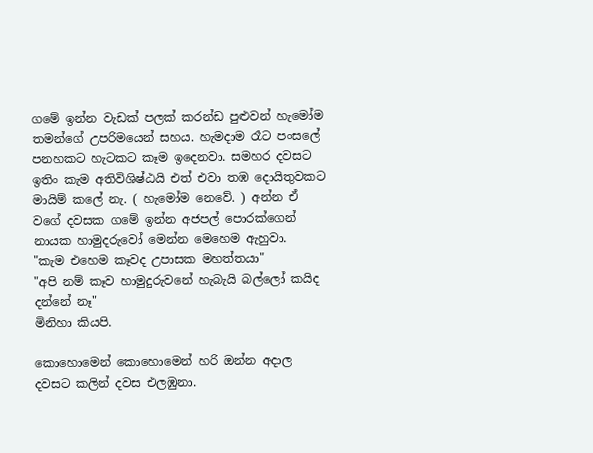ගමේ ඉන්න වැඩක් පලක් කරන්ඩ පුළුවන් හැමෝම තමන්ගේ උපරිමයෙන් සහය. හැමදාම රෑට පංසලේ පනහකට හැටකට කෑම ඉදෙනවා. සමහර දවසට ඉතිං කැම අතිවිශිෂ්ඨයි එත් එවා තඹ දොයිතුවකට මායිම් කලේ නැ. ( හැමෝම නෙවේ. ) අන්න ඒ වගේ දවසක ගමේ ඉන්න අජපල් පොරක්ගෙන් නායක හාමුදරුවෝ මෙන්න මෙහෙම ඇහුවා.
"කැම එහෙම කෑවද උපාසක මහත්තයා"
"අපි නම් කෑව හාමුදුරුවනේ හැබැයි බල්ලෝ කයිද දන්නේ නෑ"
මිනිහා කියපි.

කොහොමෙන් කොහොමෙන් හරි ඔන්න අදාල දවසට කලින් දවස එලඹුනා.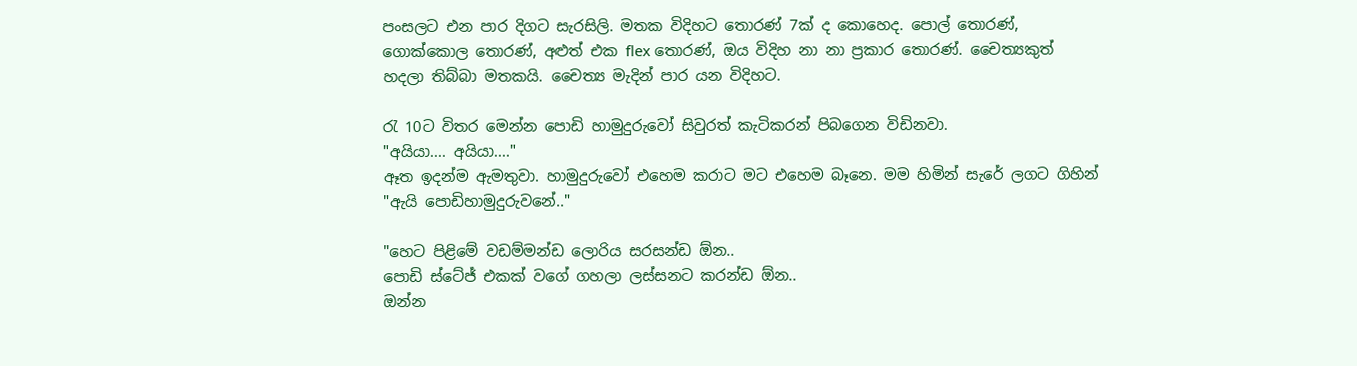පංසලට එන පාර දිගට සැරසිලි. මතක විදිහට තොරණ් 7ක් ද කොහෙද. පොල් තොරණ්, ගොක්කොල තොරණ්, අළුත් එක flex තොරණ්, ඔය විදිහ නා නා ප්‍රකාර තොරණ්. චෛත්‍යකුත් හදලා තිබ්බා මතකයි. චෛත්‍ය මැදින් පාර යන විදිහට.

රැ 10ට විතර මෙන්න පොඩි හාමුදුරුවෝ සිවුරත් කැටිකරන් පිබගෙන විඩිනවා.
"අයියා.... අයියා...."
ඈත ඉදන්ම ඇමතුවා. හාමුදුරුවෝ එහෙම කරාට මට එහෙම බෑනෙ. මම හිමින් සැරේ ලගට ගිහින්
"ඇයි පොඩිහාමුදුරුවනේ.."

"හෙට පිළිමේ වඩම්මන්ඩ ලොරිය සරසන්ඩ ඕන..
පොඩි ස්ටේජ් එකක් වගේ ගහලා ලස්සනට කරන්ඩ ඕන..
ඔන්න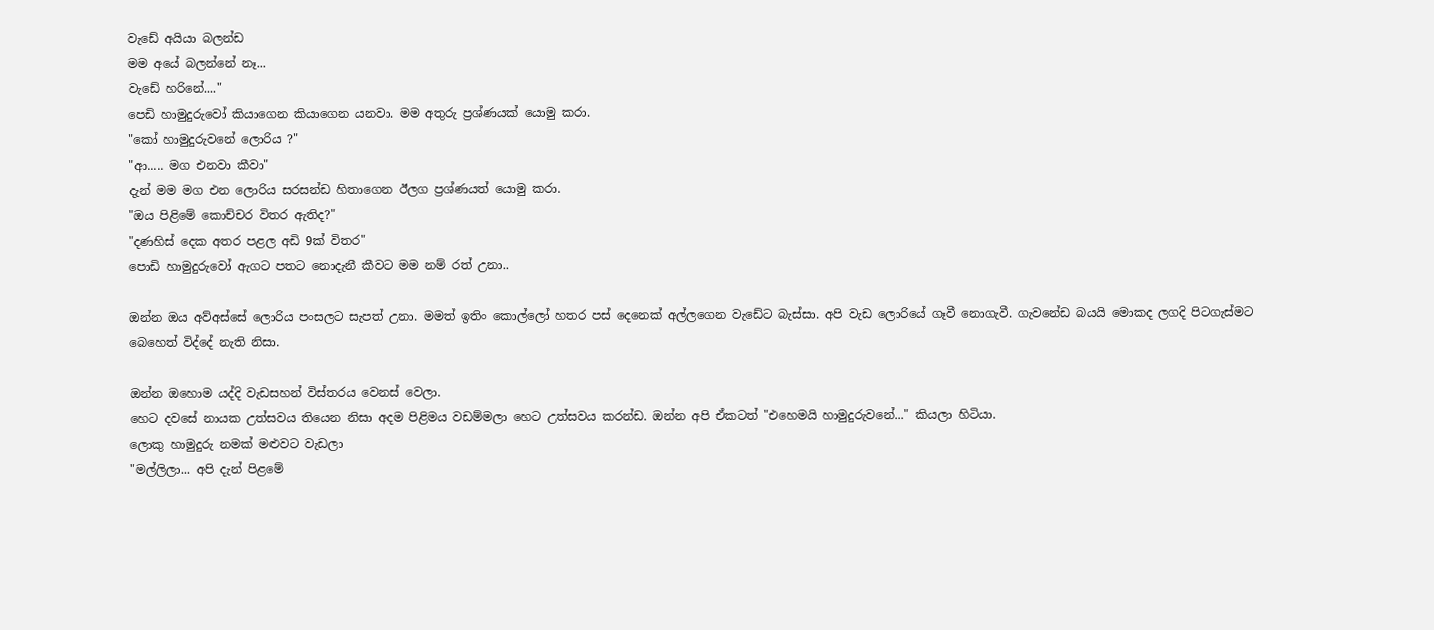වැඩේ අයියා බලන්ඩ
මම අයේ බලන්නේ නෑ...
වැඩේ හරිනේ...."
පෙඩි හාමුදුරුවෝ කියාගෙන කියාගෙන යනවා. මම අතුරු ප්‍රශ්ණයක් යොමු කරා.
"කෝ හාමුදුරුවනේ ලොරිය ?"
"ආ..... මග එනවා කීවා"
දැන් මම මග එන ලොරිය සරසන්ඩ හිතාගෙන ඊලග ප්‍රශ්ණයත් යොමු කරා.
"ඔය පිළිමේ කොච්චර විතර ඇතිද?"
"දණහිස් දෙක අතර පළල අඩි 9ක් විතර"
පොඩි හාමුදුරුවෝ ඇගට පතට නොදැනී කීවට මම නම් රත් උනා..

ඔන්න ඔය අව්අස්සේ ලොරිය පංසලට සැපත් උනා. මමත් ඉතිං කොල්ලෝ හතර පස් දෙනෙක් අල්ලගෙන වැඩේට බැස්සා. අපි වැඩ ලොරියේ ගෑවී නොගැවී. ගැවනේඩ බයයි මොකද ලගදි පිටගැස්මට බෙහෙත් විද්දේ නැති නිසා.

ඔන්න ඔහොම යද්දි වැඩසහන් විස්තරය වෙනස් වෙලා.
හෙට දවසේ නායක උත්සවය තියෙන නිසා අදම පිළිමය වඩම්මලා හෙට උත්සවය කරන්ඩ. ඔන්න අපි ඒකටත් "එහෙමයි හාමුදුරුවනේ..." කියලා හිටියා.
ලොකු හාමුදුරු නමක් මළුවට වැඩලා
"මල්ලිලා... අපි දැන් පිළමේ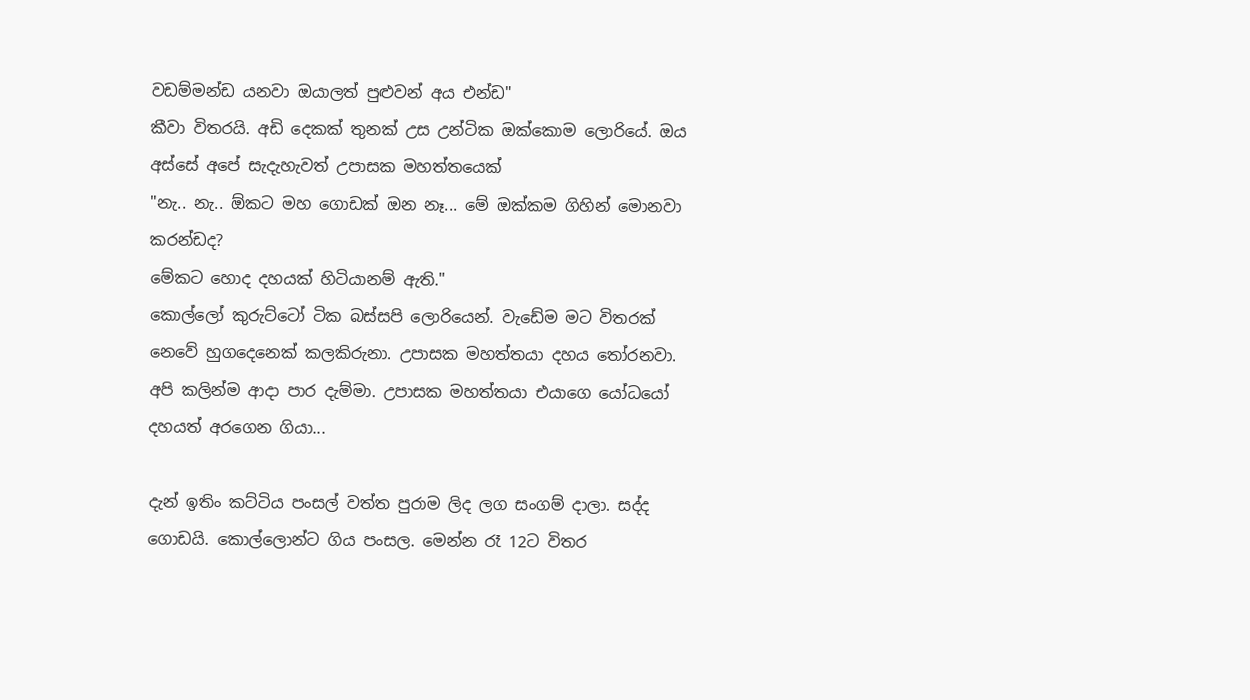වඩම්මන්ඩ යනවා ඔයාලත් පුළුවන් අය එන්ඩ"
කීවා විතරයි. අඩි දෙකක් තුනක් උස උන්ටික ඔක්කොම ලොරියේ. ඔය අස්සේ අපේ සැදැහැවත් උපාසක මහත්තයෙක්
"නැ.. නැ.. ඕකට මහ ගොඩක් ඔන නෑ... මේ ඔක්කම ගිහින් මොනවා කරන්ඩද?
මේකට හොද දහයක් හිටියානම් ඇති."
කොල්ලෝ කුරුට්ටෝ ටික බස්සපි ලොරියෙන්. වැඩේම මට විතරක් නෙවේ හුගදෙනෙක් කලකිරුනා. උපාසක මහත්තයා දහය තෝරනවා. අපි කලින්ම ආදා පාර දැම්මා. උපාසක මහත්තයා එයාගෙ යෝධයෝ දහයත් අරගෙන ගියා...

දැන් ඉතිං කට්ටිය පංසල් වත්ත පුරාම ලිද ලග සංගම් දාලා. සද්ද ගොඩයි. කොල්ලොන්ට ගිය පංසල. මෙන්න රෑ 12ට විතර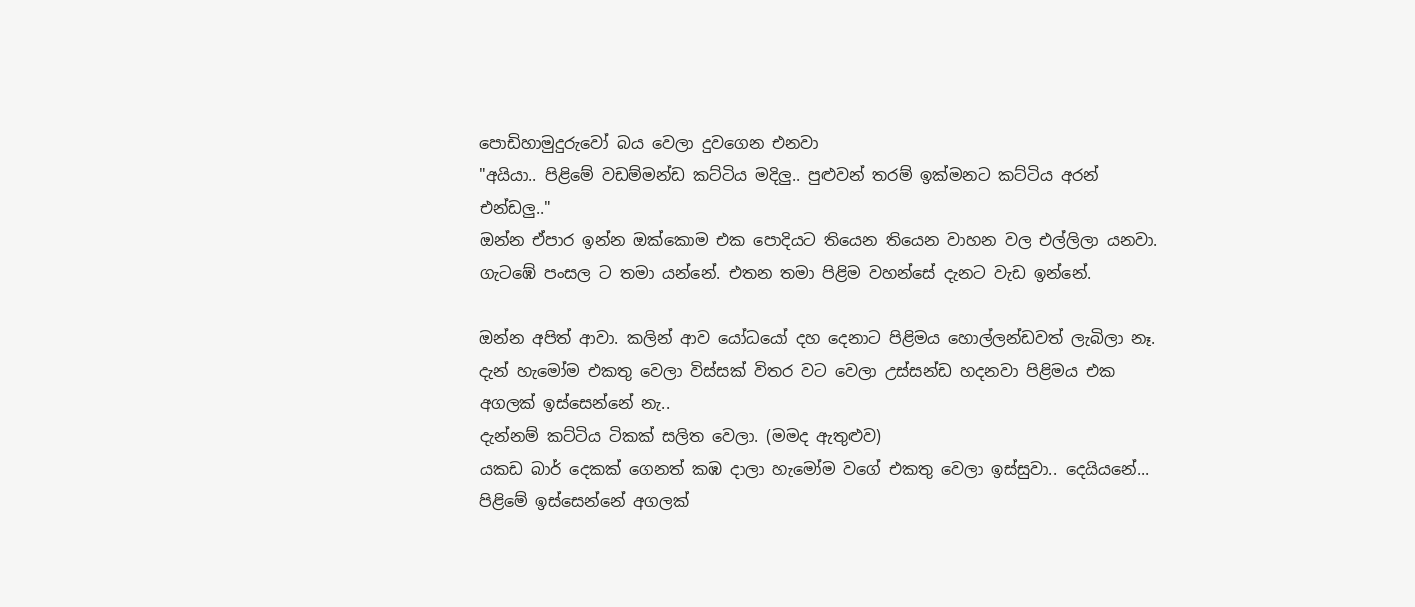පොඩිහාමුදුරුවෝ බය වෙලා දුවගෙන එනවා
"අයියා.. පිළිමේ වඩම්මන්ඩ කට්ටිය මදිලු.. පුළුවන් තරම් ඉක්මනට කට්ටිය අරන් එන්ඩලු.."
ඔන්න ඒපාර ඉන්න ඔක්කොම එක පොදියට තියෙන තියෙන වාහන වල එල්ලිලා යනවා. ගැටඹේ පංසල ට තමා යන්නේ. එතන තමා පිළිම වහන්සේ දැනට වැඩ ඉන්නේ.

ඔන්න අපිත් ආවා. කලින් ආව යෝධයෝ දහ දෙනාට පිළිමය හොල්ලන්ඩවත් ලැබිලා නෑ. දැන් හැමෝම එකතු වෙලා විස්සක් විතර වට වෙලා උස්සන්ඩ හදනවා පිළිමය එක අගලක් ඉස්සෙන්නේ නැ..
දැන්නම් කට්ටිය ටිකක් සලිත වෙලා. (මමද ඇතුළුව)
යකඩ බාර් දෙකක් ගෙනත් කඹ දාලා හැමෝම වගේ එකතු වෙලා ඉස්සුවා.. දෙයියනේ... පිළිමේ ඉස්සෙන්නේ අගලක්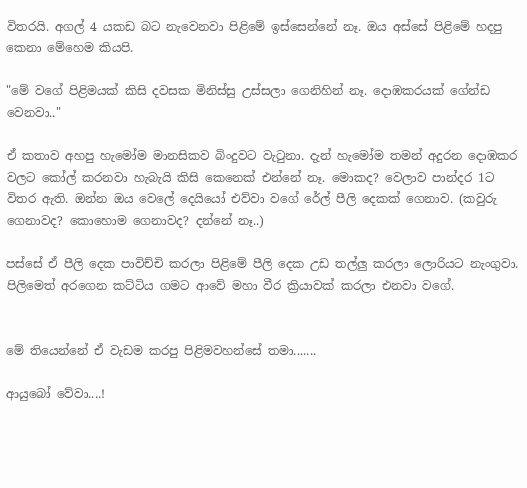විතරයි. අගල් 4 යකඩ බට නැවෙනවා පිළිමේ ඉස්සෙන්නේ නෑ. ඔය අස්සේ පිළිමේ හදපු කෙනා මේහෙම කියපි.

"මේ වගේ පිළිමයක් කිසි දවසක මිනිස්සු උස්සලා ගෙනිහින් නෑ. දොඹකරයක් ගේන්ඩ වෙනවා.."

ඒ කතාව අහපු හැමෝම මානසිකව බිංදුවට වැටුනා. දැන් හැමෝම තමන් අදුරන දොඹකර වලට කෝල් කරනවා හැබැයි කිසි කෙනෙක් එන්නේ නෑ. මොකද? වෙලාව පාන්දර 1ට විතර ඇති. ඔන්න ඔය වෙලේ දෙයියෝ එව්වා වගේ රේල් පීලි දෙකක් ගෙනාව. (කවුරු ගෙනාවද? කොහොම ගෙනාවද? දන්නේ නෑ..)

පස්සේ ඒ පීලි දෙක පාවිච්චි කරලා පිළිමේ පීලි දෙක උඩ තල්ලු කරලා ලොරියට නැංගුවා. පිලිමෙත් අරගෙන කට්ටිය ගමට ආවේ මහා වීර ක්‍රියාවක් කරලා එනවා වගේ.


මේ තියෙන්නේ ඒ වැඩම කරපු පිළිමවහන්සේ තමා.......

ආයුබෝ වේවා....!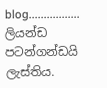blog.................
ලියන්ඩ පටන්ගන්ඩයි ලැස්තිය.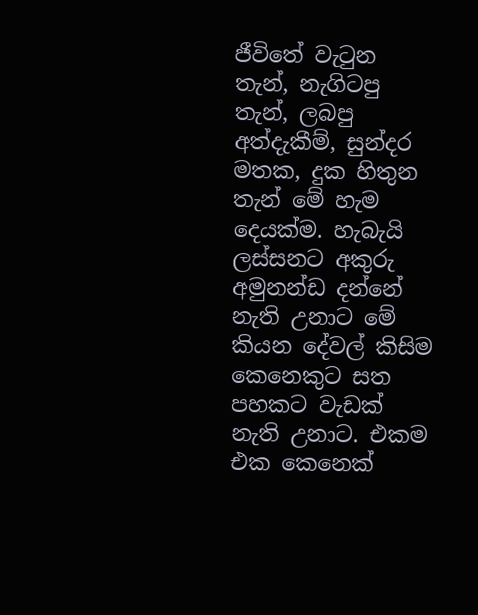ජීවිතේ වැටුන තැන්, නැගිටපු තැන්, ලබපු අත්දැකීම්, සුන්දර මතක, දුක හිතුන තැන් මේ හැම දෙයක්ම. හැබැයි ලස්සනට අකුරු අමුනන්ඩ දන්නේ නැති උනාට මේ කියන දේවල් කිසිම කෙනෙකුට සත පහකට වැඩක් නැති උනාට. එකම එක කෙනෙක්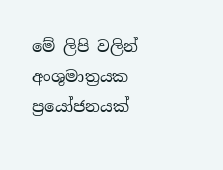මේ ලිපි වලින් අංශුමාත්‍රයක ප්‍රයෝජනයක්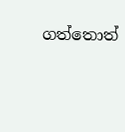ගත්තොත්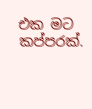එක මට කප්පරක්.